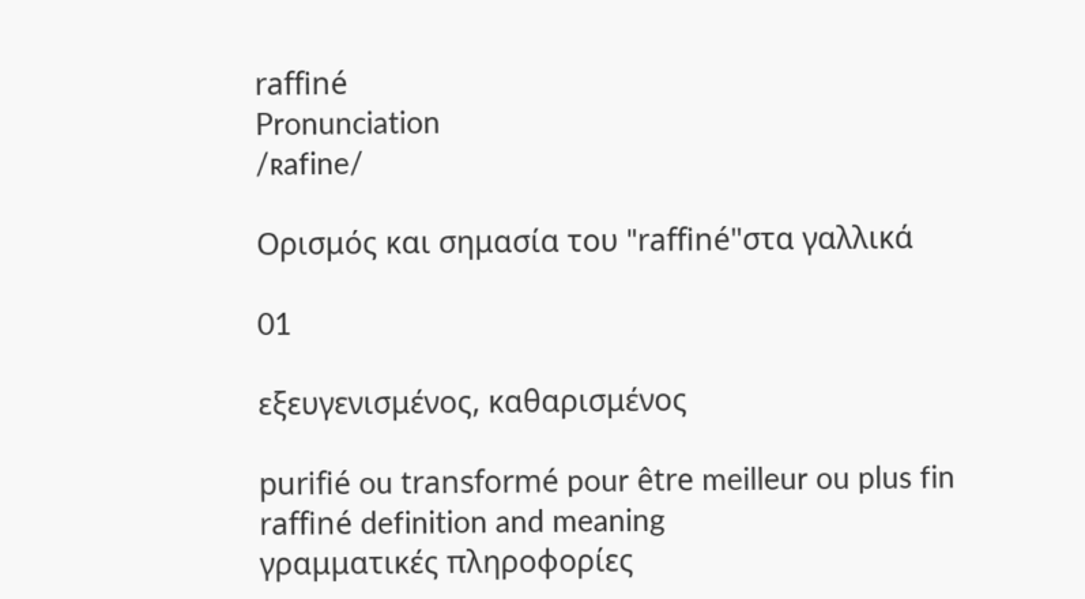raffiné
Pronunciation
/ʀafine/

Ορισμός και σημασία του "raffiné"στα γαλλικά

01

εξευγενισμένος, καθαρισμένος

purifié ou transformé pour être meilleur ou plus fin
raffiné definition and meaning
γραμματικές πληροφορίες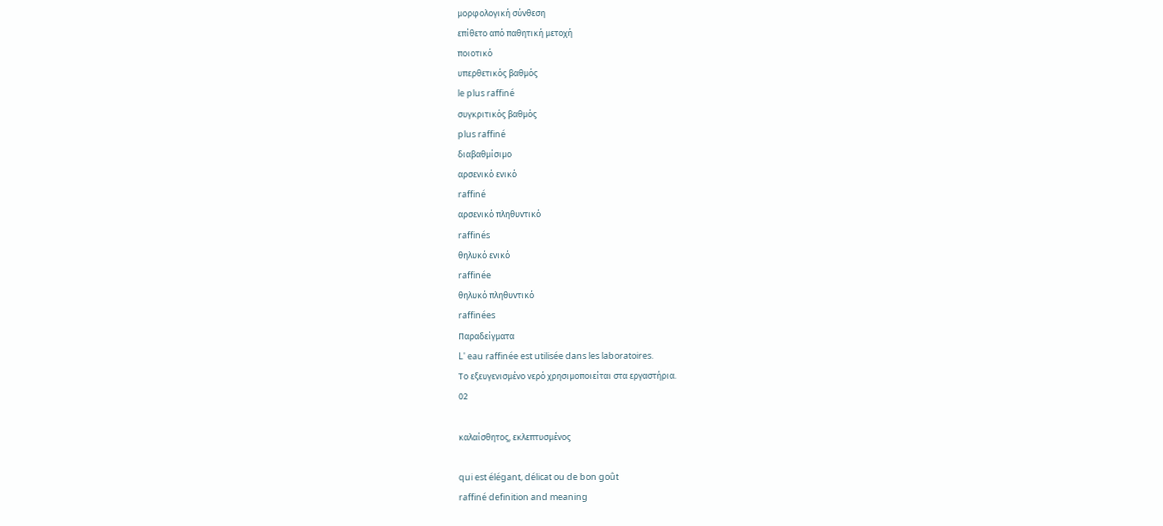μορφολογική σύνθεση
επίθετο από παθητική μετοχή
ποιοτικό
υπερθετικός βαθμός
le plus raffiné
συγκριτικός βαθμός
plus raffiné
διαβαθμίσιμο
αρσενικό ενικό
raffiné
αρσενικό πληθυντικό
raffinés
θηλυκό ενικό
raffinée
θηλυκό πληθυντικό
raffinées
Παραδείγματα
L' eau raffinée est utilisée dans les laboratoires.
Το εξευγενισμένο νερό χρησιμοποιείται στα εργαστήρια.
02

καλαίσθητος, εκλεπτυσμένος

qui est élégant, délicat ou de bon goût
raffiné definition and meaning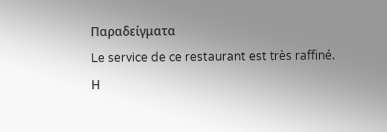Παραδείγματα
Le service de ce restaurant est très raffiné.
Η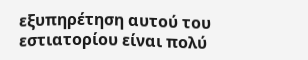εξυπηρέτηση αυτού του εστιατορίου είναι πολύ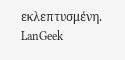εκλεπτυσμένη.
LanGeek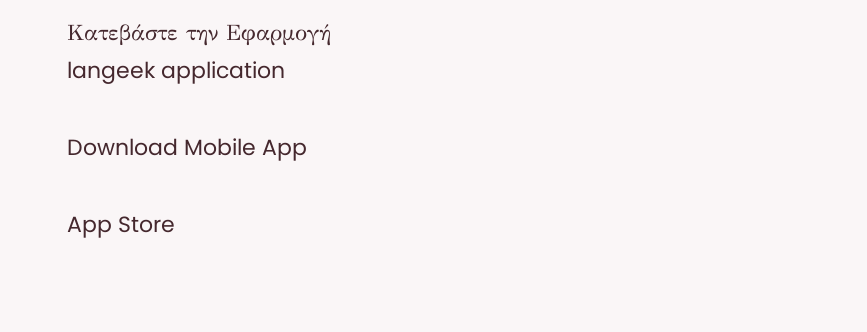Κατεβάστε την Εφαρμογή
langeek application

Download Mobile App

App Store